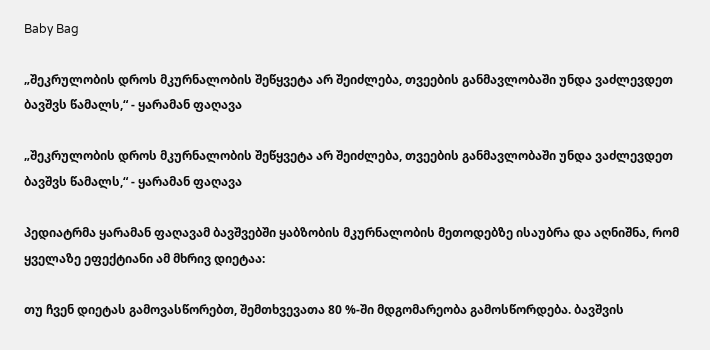Baby Bag

„შეკრულობის დროს მკურნალობის შეწყვეტა არ შეიძლება, თვეების განმავლობაში უნდა ვაძლევდეთ ბავშვს წამალს,“ - ყარამან ფაღავა

„შეკრულობის დროს მკურნალობის შეწყვეტა არ შეიძლება, თვეების განმავლობაში უნდა ვაძლევდეთ ბავშვს წამალს,“ - ყარამან ფაღავა

პედიატრმა ყარამან ფაღავამ ბავშვებში ყაბზობის მკურნალობის მეთოდებზე ისაუბრა და აღნიშნა, რომ ყველაზე ეფექტიანი ამ მხრივ დიეტაა:

თუ ჩვენ დიეტას გამოვასწორებთ, შემთხვევათა 80 %-ში მდგომარეობა გამოსწორდება. ბავშვის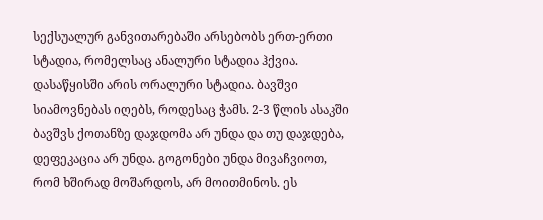სექსუალურ განვითარებაში არსებობს ერთ-ერთი სტადია, რომელსაც ანალური სტადია ჰქვია. დასაწყისში არის ორალური სტადია. ბავშვი სიამოვნებას იღებს, როდესაც ჭამს. 2-3 წლის ასაკში ბავშვს ქოთანზე დაჯდომა არ უნდა და თუ დაჯდება, დეფეკაცია არ უნდა. გოგონები უნდა მივაჩვიოთ, რომ ხშირად მოშარდოს, არ მოითმინოს. ეს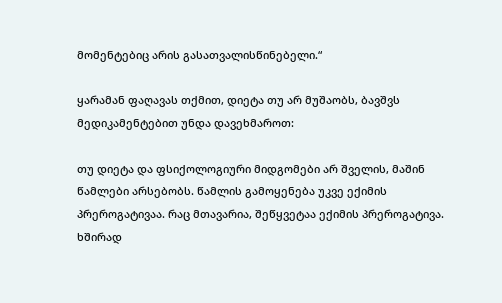მომენტებიც არის გასათვალისწინებელი.“

ყარამან ფაღავას თქმით, დიეტა თუ არ მუშაობს, ბავშვს მედიკამენტებით უნდა დავეხმაროთ:

თუ დიეტა და ფსიქოლოგიური მიდგომები არ შველის, მაშინ წამლები არსებობს. წამლის გამოყენება უკვე ექიმის პრეროგატივაა. რაც მთავარია, შეწყვეტაა ექიმის პრეროგატივა. ხშირად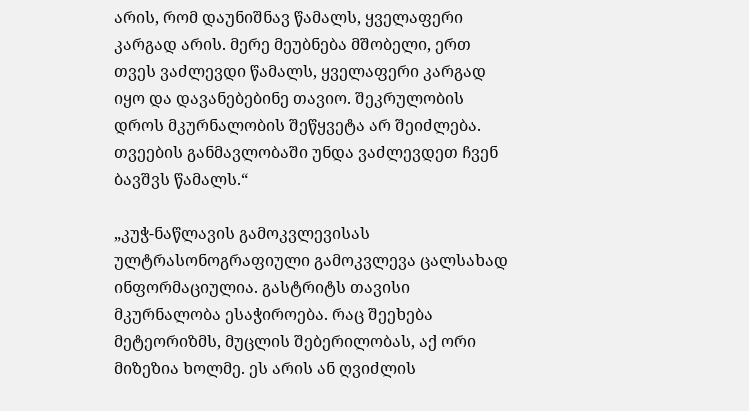არის, რომ დაუნიშნავ წამალს, ყველაფერი კარგად არის. მერე მეუბნება მშობელი, ერთ თვეს ვაძლევდი წამალს, ყველაფერი კარგად იყო და დავანებებინე თავიო. შეკრულობის დროს მკურნალობის შეწყვეტა არ შეიძლება. თვეების განმავლობაში უნდა ვაძლევდეთ ჩვენ ბავშვს წამალს.“

„კუჭ-ნაწლავის გამოკვლევისას ულტრასონოგრაფიული გამოკვლევა ცალსახად ინფორმაციულია. გასტრიტს თავისი მკურნალობა ესაჭიროება. რაც შეეხება მეტეორიზმს, მუცლის შებერილობას, აქ ორი მიზეზია ხოლმე. ეს არის ან ღვიძლის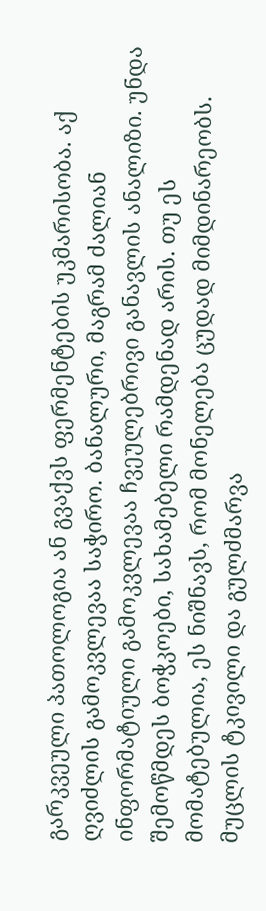გარკვეული პათოლოგია ან გვაქვს ფერმენტების უკმარისობა. აქ ღვიძლის გამოკვლევაა საჭირო. ბანალური, მაგრამ ძალიან ინფორმატიული გამოკვლევაა ჩვეულებრივი განავლის ანალიზი. უნდა შემოწმდეს ბოჭკოები, სახამებელი რამდენად არის. თუ ეს მომატებულია, ეს ნიშნავს, რომ მონელება ცუდად მიმდინარეობს. მუცლის ტკივილი და გულძმარვა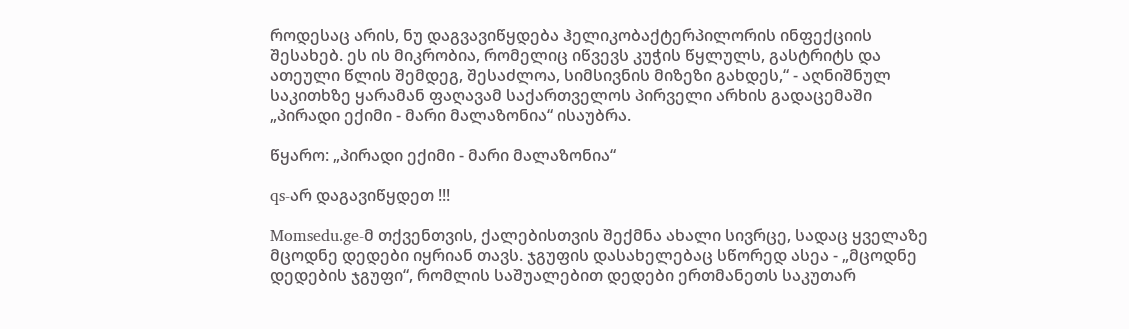როდესაც არის, ნუ დაგვავიწყდება ჰელიკობაქტერპილორის ინფექციის შესახებ. ეს ის მიკრობია, რომელიც იწვევს კუჭის წყლულს, გასტრიტს და ათეული წლის შემდეგ, შესაძლოა, სიმსივნის მიზეზი გახდეს,“ - აღნიშნულ საკითხზე ყარამან ფაღავამ საქართველოს პირველი არხის გადაცემაში „პირადი ექიმი - მარი მალაზონია“ ისაუბრა.

წყარო: „პირადი ექიმი - მარი მალაზონია“

qs-არ დაგავიწყდეთ !!!

Momsedu.ge-მ თქვენთვის, ქალებისთვის შექმნა ახალი სივრცე, სადაც ყველაზე მცოდნე დედები იყრიან თავს. ჯგუფის დასახელებაც სწორედ ასეა - „მცოდნე დედების ჯგუფი“, რომლის საშუალებით დედები ერთმანეთს საკუთარ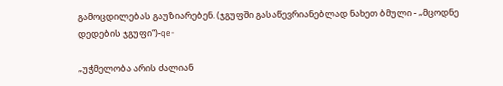გამოცდილებას გაუზიარებენ. (ჯგუფში გასაწევრიანებლად ნახეთ ბმული - „მცოდნე დედების ჯგუფი“)-qe-

„უჭმელობა არის ძალიან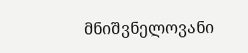მნიშვნელოვანი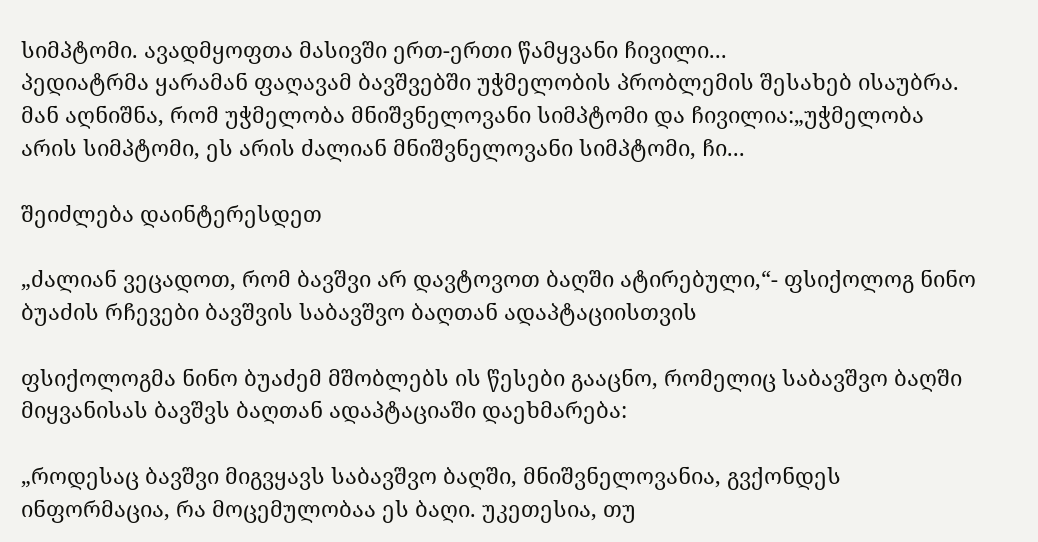სიმპტომი. ავადმყოფთა მასივში ერთ-ერთი წამყვანი ჩივილი...
პედიატრმა ყარამან ფაღავამ ბავშვებში უჭმელობის პრობლემის შესახებ ისაუბრა. მან აღნიშნა, რომ უჭმელობა მნიშვნელოვანი სიმპტომი და ჩივილია:„უჭმელობა არის სიმპტომი, ეს არის ძალიან მნიშვნელოვანი სიმპტომი, ჩი...

შეიძლება დაინტერესდეთ

„ძალიან ვეცადოთ, რომ ბავშვი არ დავტოვოთ ბაღში ატირებული,“- ფსიქოლოგ ნინო ბუაძის რჩევები ბავშვის საბავშვო ბაღთან ადაპტაციისთვის

ფსიქოლოგმა ნინო ბუაძემ მშობლებს ის წესები გააცნო, რომელიც საბავშვო ბაღში მიყვანისას ბავშვს ბაღთან ადაპტაციაში დაეხმარება:

„როდესაც ბავშვი მიგვყავს საბავშვო ბაღში, მნიშვნელოვანია, გვქონდეს ინფორმაცია, რა მოცემულობაა ეს ბაღი. უკეთესია, თუ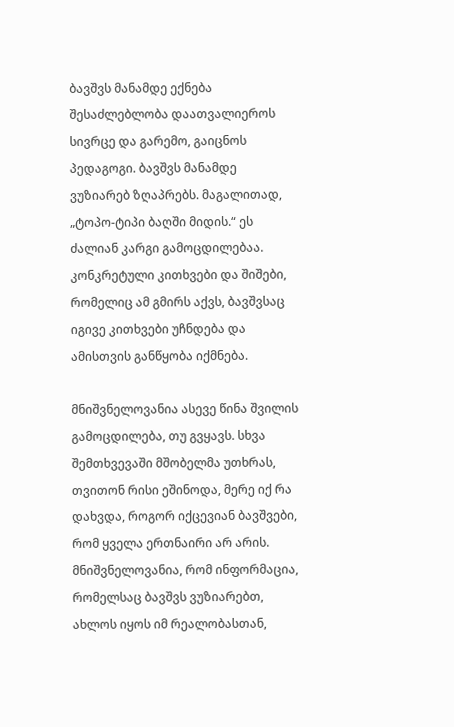ბავშვს მანამდე ექნება შესაძლებლობა დაათვალიეროს სივრცე და გარემო, გაიცნოს პედაგოგი. ბავშვს მანამდე ვუზიარებ ზღაპრებს. მაგალითად, „ტოპო-ტიპი ბაღში მიდის.“ ეს ძალიან კარგი გამოცდილებაა. კონკრეტული კითხვები და შიშები, რომელიც ამ გმირს აქვს, ბავშვსაც იგივე კითხვები უჩნდება და ამისთვის განწყობა იქმნება.

მნიშვნელოვანია ასევე წინა შვილის გამოცდილება, თუ გვყავს. სხვა შემთხვევაში მშობელმა უთხრას, თვითონ რისი ეშინოდა, მერე იქ რა დახვდა, როგორ იქცევიან ბავშვები, რომ ყველა ერთნაირი არ არის. მნიშვნელოვანია, რომ ინფორმაცია, რომელსაც ბავშვს ვუზიარებთ, ახლოს იყოს იმ რეალობასთან,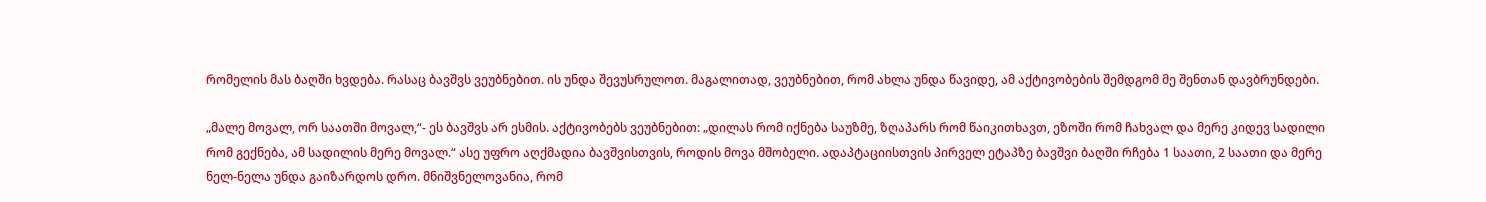რომელის მას ბაღში ხვდება. რასაც ბავშვს ვეუბნებით. ის უნდა შევუსრულოთ. მაგალითად, ვეუბნებით, რომ ახლა უნდა წავიდე, ამ აქტივობების შემდგომ მე შენთან დავბრუნდები.

„მალე მოვალ, ორ საათში მოვალ,“- ეს ბავშვს არ ესმის. აქტივობებს ვეუბნებით: „დილას რომ იქნება საუზმე, ზღაპარს რომ წაიკითხავთ, ეზოში რომ ჩახვალ და მერე კიდევ სადილი რომ გექნება, ამ სადილის მერე მოვალ.“ ასე უფრო აღქმადია ბავშვისთვის, როდის მოვა მშობელი. ადაპტაციისთვის პირველ ეტაპზე ბავშვი ბაღში რჩება 1 საათი, 2 საათი და მერე ნელ-ნელა უნდა გაიზარდოს დრო. მნიშვნელოვანია, რომ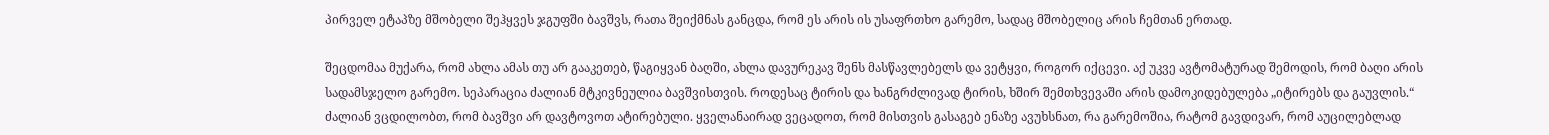პირველ ეტაპზე მშობელი შეჰყვეს ჯგუფში ბავშვს, რათა შეიქმნას განცდა, რომ ეს არის ის უსაფრთხო გარემო, სადაც მშობელიც არის ჩემთან ერთად.

შეცდომაა მუქარა, რომ ახლა ამას თუ არ გააკეთებ, წაგიყვან ბაღში, ახლა დავურეკავ შენს მასწავლებელს და ვეტყვი, როგორ იქცევი. აქ უკვე ავტომატურად შემოდის, რომ ბაღი არის სადამსჯელო გარემო. სეპარაცია ძალიან მტკივნეულია ბავშვისთვის. როდესაც ტირის და ხანგრძლივად ტირის, ხშირ შემთხვევაში არის დამოკიდებულება „იტირებს და გაუვლის.“ ძალიან ვცდილობთ, რომ ბავშვი არ დავტოვოთ ატირებული. ყველანაირად ვეცადოთ, რომ მისთვის გასაგებ ენაზე ავუხსნათ, რა გარემოშია, რატომ გავდივარ, რომ აუცილებლად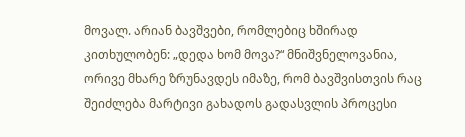მოვალ. არიან ბავშვები, რომლებიც ხშირად კითხულობენ: „დედა ხომ მოვა?“ მნიშვნელოვანია, ორივე მხარე ზრუნავდეს იმაზე, რომ ბავშვისთვის რაც შეიძლება მარტივი გახადოს გადასვლის პროცესი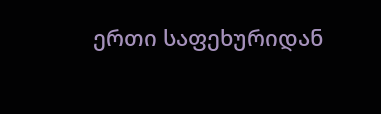ერთი საფეხურიდან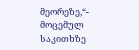მეორეზე,“- მოცემულ საკითხზე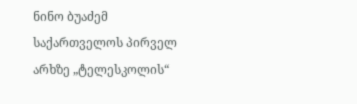ნინო ბუაძემ საქართველოს პირველ არხზე „ტელესკოლის“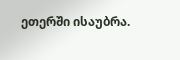ეთერში ისაუბრა.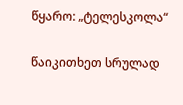წყარო: „ტელესკოლა“

წაიკითხეთ სრულად